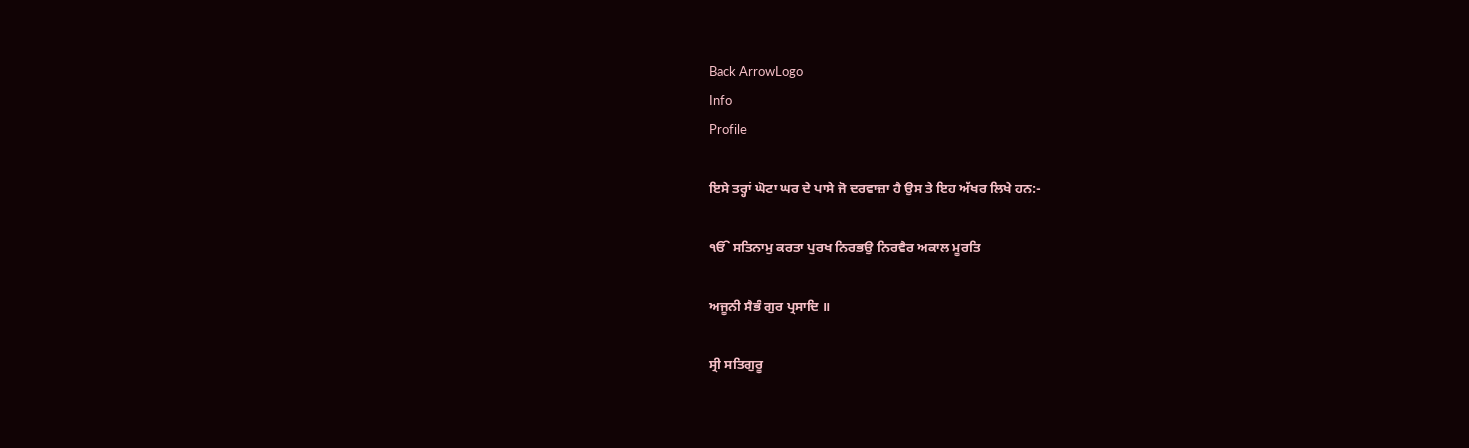Back ArrowLogo
Info
Profile

ਇਸੇ ਤਰ੍ਹਾਂ ਘੋਟਾ ਘਰ ਦੇ ਪਾਸੇ ਜੋ ਦਰਵਾਜ਼ਾ ਹੈ ਉਸ ਤੇ ਇਹ ਅੱਖਰ ਲਿਖੇ ਹਨ:-

ੴ ਸਤਿਨਾਮੁ ਕਰਤਾ ਪੁਰਖ ਨਿਰਭਉ ਨਿਰਵੈਰ ਅਕਾਲ ਮੂਰਤਿ

ਅਜੂਨੀ ਸੈਭੰ ਗੁਰ ਪ੍ਰਸਾਦਿ ॥

ਸ੍ਰੀ ਸਤਿਗੁਰੂ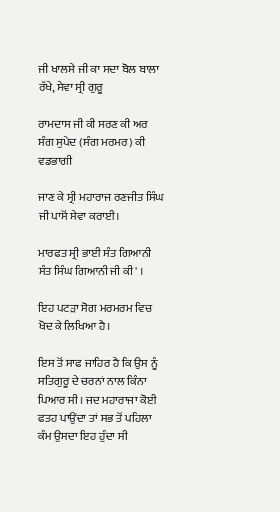ਜੀ ਖਾਲਸੇ ਜੀ ਕਾ ਸਦਾ ਬੋਲ ਬਾਲਾ ਰੱਖੇ, ਸੇਵਾ ਸ੍ਰੀ ਗੁਰੂ

ਰਾਮਦਾਸ ਜੀ ਕੀ ਸਰਣ ਕੀ ਅਰ ਸੰਗ ਸੁਪੇਦ (ਸੰਗ ਮਰਮਰ) ਕੀ ਵਡਭਾਗੀ

ਜਾਣ ਕੇ ਸ੍ਰੀ ਮਹਾਰਾਜ ਰਣਜੀਤ ਸਿੰਘ ਜੀ ਪਾਸੋਂ ਸੇਵਾ ਕਰਾਈ।

ਮਾਰਫਤ ਸ੍ਰੀ ਭਾਈ ਸੰਤ ਗਿਆਨੀ ਸੰਤ ਸਿੰਘ ਗਿਆਨੀ ਜੀ ਕੀ' ।

ਇਹ ਪਟੜਾ ਸੋਗ ਮਰਮਰਮ ਵਿਚ ਖੋਦ ਕੇ ਲਿਖਿਆ ਹੈ।

ਇਸ ਤੋਂ ਸਾਫ ਜਾਹਿਰ ਹੈ ਕਿ ਉਸ ਨੂੰ ਸਤਿਗੁਰੂ ਦੇ ਚਰਨਾਂ ਨਾਲ ਕਿੰਨਾ ਪਿਆਰ ਸੀ। ਜਦ ਮਹਾਰਾਜਾ ਕੋਈ ਫਤਹ ਪਾਉਂਦਾ ਤਾਂ ਸਭ ਤੋਂ ਪਹਿਲਾ ਕੰਮ ਉਸਦਾ ਇਹ ਹੁੰਦਾ ਸੀ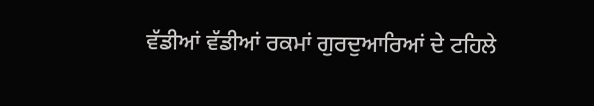ਵੱਡੀਆਂ ਵੱਡੀਆਂ ਰਕਮਾਂ ਗੁਰਦੁਆਰਿਆਂ ਦੇ ਟਹਿਲੇ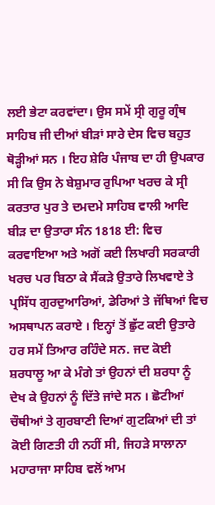ਲਈ ਭੇਟਾ ਕਰਵਾਂਦਾ। ਉਸ ਸਮੇਂ ਸ੍ਰੀ ਗੁਰੂ ਗ੍ਰੰਥ ਸਾਹਿਬ ਜੀ ਦੀਆਂ ਬੀੜਾਂ ਸਾਰੇ ਦੇਸ ਵਿਚ ਬਹੁਤ ਥੋੜ੍ਹੀਆਂ ਸਨ । ਇਹ ਸ਼ੇਰਿ ਪੰਜਾਬ ਦਾ ਹੀ ਉਪਕਾਰ ਸੀ ਕਿ ਉਸ ਨੇ ਬੇਸ਼ੁਮਾਰ ਰੁਪਿਆ ਖਰਚ ਕੇ ਸ੍ਰੀ ਕਰਤਾਰ ਪੁਰ ਤੇ ਦਮਦਮੇ ਸਾਹਿਬ ਵਾਲੀ ਆਦਿ ਬੀੜ ਦਾ ਉਤਾਰਾ ਸੰਨ 1818 ਈ: ਵਿਚ ਕਰਵਾਇਆ ਅਤੇ ਅਗੋਂ ਕਈ ਲਿਖਾਰੀ ਸਰਕਾਰੀ ਖਰਚ ਪਰ ਬਿਠਾ ਕੇ ਸੈਂਕੜੇ ਉਤਾਰੇ ਲਿਖਵਾਏ ਤੇ ਪ੍ਰਸਿੱਧ ਗੁਰਦੁਆਰਿਆਂ, ਡੇਰਿਆਂ ਤੇ ਜੱਥਿਆਂ ਵਿਚ ਅਸਥਾਪਨ ਕਰਾਏ । ਇਨ੍ਹਾਂ ਤੋਂ ਛੁੱਟ ਕਈ ਉਤਾਰੇ ਹਰ ਸਮੇਂ ਤਿਆਰ ਰਹਿੰਦੇ ਸਨ. ਜਦ ਕੋਈ ਸ਼ਰਧਾਲੂ ਆ ਕੇ ਮੰਗੇ ਤਾਂ ਉਹਨਾਂ ਦੀ ਸ਼ਰਧਾ ਨੂੰ ਦੇਖ ਕੇ ਉਹਨਾਂ ਨੂੰ ਦਿੱਤੇ ਜਾਂਦੇ ਸਨ । ਛੋਟੀਆਂ ਚੌਥੀਆਂ ਤੇ ਗੁਰਬਾਣੀ ਦਿਆਂ ਗੁਟਕਿਆਂ ਦੀ ਤਾਂ ਕੋਈ ਗਿਣਤੀ ਹੀ ਨਹੀਂ ਸੀ, ਜਿਹੜੇ ਸਾਲਾਨਾ ਮਹਾਰਾਜਾ ਸਾਹਿਬ ਵਲੋਂ ਆਮ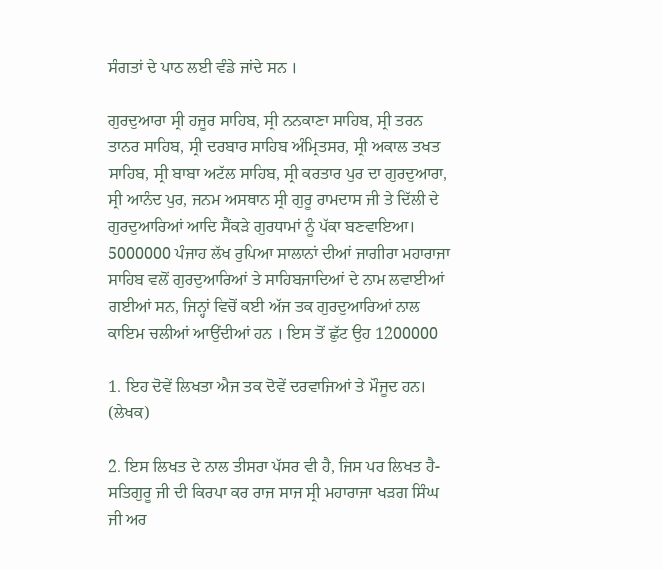ਸੰਗਤਾਂ ਦੇ ਪਾਠ ਲਈ ਵੰਡੇ ਜਾਂਦੇ ਸਨ ।

ਗੁਰਦੁਆਰਾ ਸ੍ਰੀ ਹਜੂਰ ਸਾਹਿਬ, ਸ੍ਰੀ ਨਨਕਾਣਾ ਸਾਹਿਬ, ਸ੍ਰੀ ਤਰਨ ਤਾਨਰ ਸਾਹਿਬ, ਸ੍ਰੀ ਦਰਬਾਰ ਸਾਹਿਬ ਅੰਮ੍ਰਿਤਸਰ, ਸ੍ਰੀ ਅਕਾਲ ਤਖਤ ਸਾਹਿਬ, ਸ੍ਰੀ ਬਾਬਾ ਅਟੱਲ ਸਾਹਿਬ, ਸ੍ਰੀ ਕਰਤਾਰ ਪੁਰ ਦਾ ਗੁਰਦੁਆਰਾ, ਸ੍ਰੀ ਆਨੰਦ ਪੁਰ, ਜਨਮ ਅਸਥਾਨ ਸ੍ਰੀ ਗੁਰੂ ਰਾਮਦਾਸ ਜੀ ਤੇ ਦਿੱਲੀ ਦੇ ਗੁਰਦੁਆਰਿਆਂ ਆਦਿ ਸੈਂਕੜੇ ਗੁਰਧਾਮਾਂ ਨੂੰ ਪੱਕਾ ਬਣਵਾਇਆ। 5000000 ਪੰਜਾਹ ਲੱਖ ਰੁਪਿਆ ਸਾਲਾਨਾਂ ਦੀਆਂ ਜਾਗੀਰਾ ਮਹਾਰਾਜਾ ਸਾਹਿਬ ਵਲੋਂ ਗੁਰਦੁਆਰਿਆਂ ਤੇ ਸਾਹਿਬਜਾਦਿਆਂ ਦੇ ਨਾਮ ਲਵਾਈਆਂ ਗਈਆਂ ਸਨ, ਜਿਨ੍ਹਾਂ ਵਿਚੋਂ ਕਈ ਅੱਜ ਤਕ ਗੁਰਦੁਆਰਿਆਂ ਨਾਲ ਕਾਇਮ ਚਲੀਆਂ ਆਉਂਦੀਆਂ ਹਨ । ਇਸ ਤੋਂ ਛੁੱਟ ਉਹ 1200000

1. ਇਹ ਦੋਵੇਂ ਲਿਖਤਾ ਐਜ ਤਕ ਦੋਵੇਂ ਦਰਵਾਜਿਆਂ ਤੇ ਮੌਜੂਦ ਹਨ। (ਲੇਖਕ)

2. ਇਸ ਲਿਖਤ ਦੇ ਨਾਲ ਤੀਸਰਾ ਪੱਸਰ ਵੀ ਹੈ, ਜਿਸ ਪਰ ਲਿਖਤ ਹੈ- ਸਤਿਗੁਰੂ ਜੀ ਦੀ ਕਿਰਪਾ ਕਰ ਰਾਜ ਸਾਜ ਸ੍ਰੀ ਮਹਾਰਾਜਾ ਖੜਗ ਸਿੰਘ ਜੀ ਅਰ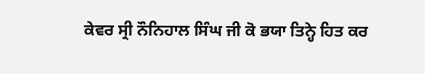ਕੇਵਰ ਸ੍ਰੀ ਨੌਨਿਹਾਲ ਸਿੰਘ ਜੀ ਕੋ ਭਯਾ ਤਿਨ੍ਹੇ ਹਿਤ ਕਰ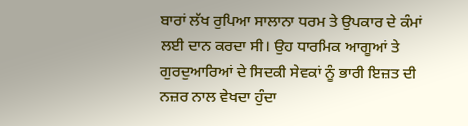ਬਾਰਾਂ ਲੱਖ ਰੁਪਿਆ ਸਾਲਾਨਾ ਧਰਮ ਤੇ ਉਪਕਾਰ ਦੇ ਕੰਮਾਂ ਲਈ ਦਾਨ ਕਰਦਾ ਸੀ। ਉਹ ਧਾਰਮਿਕ ਆਗੂਆਂ ਤੇ ਗੁਰਦੁਆਰਿਆਂ ਦੇ ਸਿਦਕੀ ਸੇਵਕਾਂ ਨੂੰ ਭਾਰੀ ਇਜ਼ਤ ਦੀ ਨਜ਼ਰ ਨਾਲ ਵੇਖਦਾ ਹੁੰਦਾ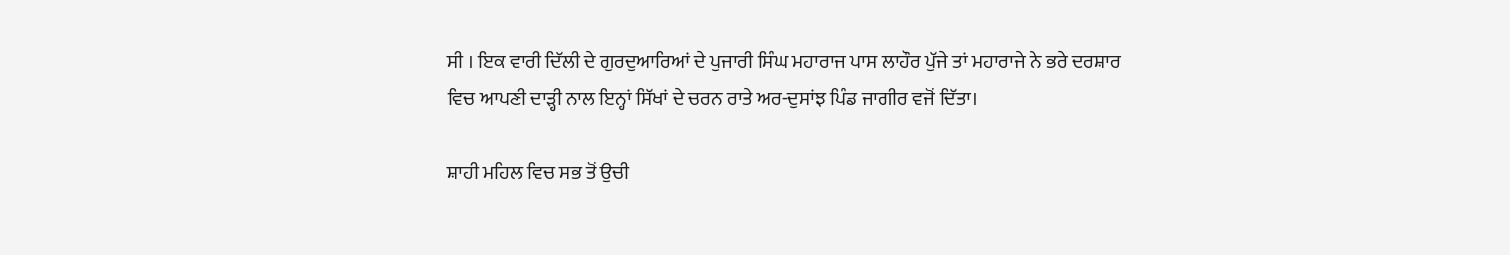ਸੀ । ਇਕ ਵਾਰੀ ਦਿੱਲੀ ਦੇ ਗੁਰਦੁਆਰਿਆਂ ਦੇ ਪੁਜਾਰੀ ਸਿੰਘ ਮਹਾਰਾਜ ਪਾਸ ਲਾਹੌਰ ਪੁੱਜੇ ਤਾਂ ਮਹਾਰਾਜੇ ਨੇ ਭਰੇ ਦਰਸ਼ਾਰ ਵਿਚ ਆਪਣੀ ਦਾੜ੍ਹੀ ਨਾਲ ਇਨ੍ਹਾਂ ਸਿੱਖਾਂ ਦੇ ਚਰਨ ਰਾਤੇ ਅਰ-ਦੁਸਾਂਝ ਪਿੰਡ ਜਾਗੀਰ ਵਜੋਂ ਦਿੱਤਾ।

ਸ਼ਾਹੀ ਮਹਿਲ ਵਿਚ ਸਭ ਤੋਂ ਉਚੀ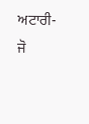ਅਟਾਰੀ-ਜੋ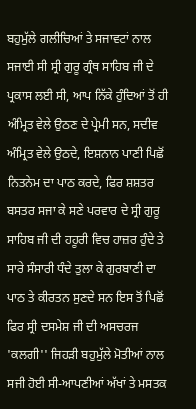ਬਹੁਮੁੱਲੇ ਗਲੀਚਿਆਂ ਤੇ ਸਜਾਵਟਾਂ ਨਾਲ ਸਜਾਈ ਸੀ ਸ੍ਰੀ ਗੁਰੂ ਗ੍ਰੰਥ ਸਾਹਿਬ ਜੀ ਦੇ ਪ੍ਰਕਾਸ ਲਈ ਸੀ, ਆਪ ਨਿੱਕੇ ਹੁੰਦਿਆਂ ਤੋਂ ਹੀ ਅੰਮ੍ਰਿਤ ਵੇਲੇ ਉਠਣ ਦੇ ਪ੍ਰੇਮੀ ਸਨ, ਸਦੀਵ ਅੰਮ੍ਰਿਤ ਵੇਲੇ ਉਠਦੇ, ਇਸ਼ਨਾਨ ਪਾਣੀ ਪਿਛੋਂ ਨਿਤਨੇਮ ਦਾ ਪਾਠ ਕਰਦੇ, ਫਿਰ ਸ਼ਸ਼ਤਰ ਬਸਤਰ ਸਜਾ ਕੇ ਸਣੇ ਪਰਵਾਰ ਦੇ ਸ੍ਰੀ ਗੁਰੂ ਸਾਹਿਬ ਜੀ ਦੀ ਹਹੂਰੀ ਵਿਚ ਹਾਜ਼ਰ ਹੁੰਦੇ ਤੇ ਸਾਰੇ ਸੰਸਾਰੀ ਧੰਦੇ ਤੁਲਾ ਕੇ ਗੁਰਬਾਣੀ ਦਾ ਪਾਠ ਤੇ ਕੀਰਤਨ ਸੁਣਦੇ ਸਨ ਇਸ ਤੋਂ ਪਿਛੋਂ ਫਿਰ ਸ੍ਰੀ ਦਸਮੇਸ਼ ਜੀ ਦੀ ਅਸਚਰਜ 'ਕਲਗੀ'' ਜਿਹੜੀ ਬਹੁਮੁੱਲੇ ਮੋਤੀਆਂ ਨਾਲ ਸਜੀ ਹੋਈ ਸੀ-ਆਪਣੀਆਂ ਅੱਖਾਂ ਤੇ ਮਸਤਕ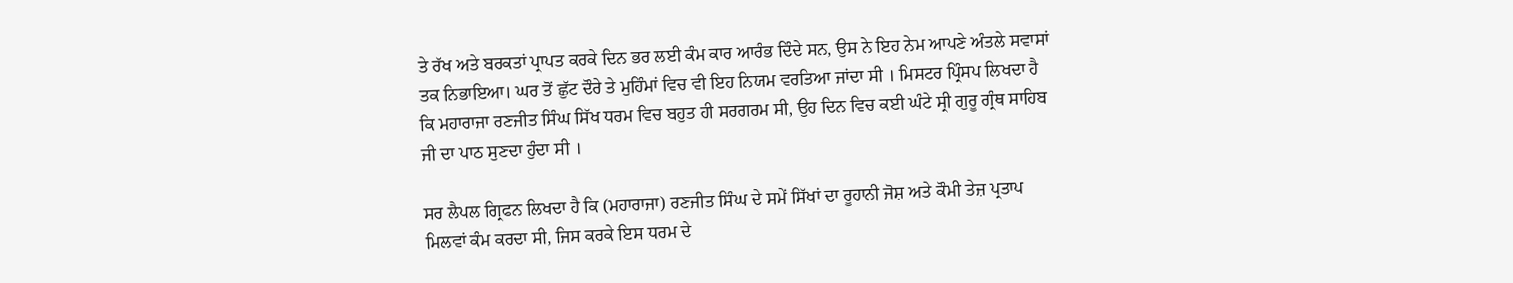ਤੇ ਰੱਖ ਅਤੇ ਬਰਕਤਾਂ ਪ੍ਰਾਪਤ ਕਰਕੇ ਦਿਨ ਭਰ ਲਈ ਕੰਮ ਕਾਰ ਆਰੰਭ ਦਿੰਦੇ ਸਨ, ਉਸ ਨੇ ਇਹ ਨੇਮ ਆਪਣੇ ਅੰਤਲੇ ਸਵਾਸਾਂ ਤਕ ਨਿਭਾਇਆ। ਘਰ ਤੋਂ ਛੁੱਟ ਦੌਰੇ ਤੇ ਮੁਹਿੰਮਾਂ ਵਿਚ ਵੀ ਇਹ ਨਿਯਮ ਵਰਤਿਆ ਜਾਂਦਾ ਸੀ । ਮਿਸਟਰ ਪ੍ਰਿੰਸਪ ਲਿਖਦਾ ਹੈ ਕਿ ਮਹਾਰਾਜਾ ਰਣਜੀਤ ਸਿੰਘ ਸਿੱਖ ਧਰਮ ਵਿਚ ਬਹੁਤ ਹੀ ਸਰਗਰਮ ਸੀ, ਉਹ ਦਿਨ ਵਿਚ ਕਈ ਘੰਟੇ ਸ੍ਰੀ ਗੁਰੂ ਗ੍ਰੰਥ ਸਾਹਿਬ ਜੀ ਦਾ ਪਾਠ ਸੁਣਦਾ ਹੁੰਦਾ ਸੀ ।

ਸਰ ਲੈਪਲ ਗ੍ਰਿਫਨ ਲਿਖਦਾ ਹੈ ਕਿ (ਮਹਾਰਾਜਾ) ਰਣਜੀਤ ਸਿੰਘ ਦੇ ਸਮੇਂ ਸਿੱਖਾਂ ਦਾ ਰੂਹਾਨੀ ਜੋਸ਼ ਅਤੇ ਕੌਮੀ ਤੇਜ਼ ਪ੍ਰਤਾਪ ਮਿਲਵਾਂ ਕੰਮ ਕਰਦਾ ਸੀ, ਜਿਸ ਕਰਕੇ ਇਸ ਧਰਮ ਦੇ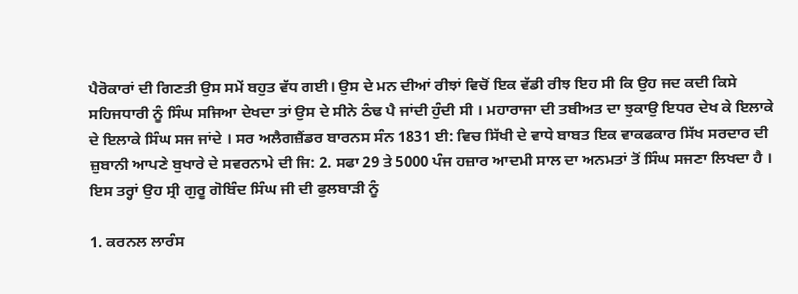ਪੈਰੋਕਾਰਾਂ ਦੀ ਗਿਣਤੀ ਉਸ ਸਮੇਂ ਬਹੁਤ ਵੱਧ ਗਈ। ਉਸ ਦੇ ਮਨ ਦੀਆਂ ਰੀਝਾਂ ਵਿਚੋਂ ਇਕ ਵੱਡੀ ਰੀਝ ਇਹ ਸੀ ਕਿ ਉਹ ਜਦ ਕਦੀ ਕਿਸੇ ਸਹਿਜਧਾਰੀ ਨੂੰ ਸਿੰਘ ਸਜਿਆ ਦੇਖਦਾ ਤਾਂ ਉਸ ਦੇ ਸੀਨੇ ਠੰਢ ਪੈ ਜਾਂਦੀ ਹੁੰਦੀ ਸੀ । ਮਹਾਰਾਜਾ ਦੀ ਤਬੀਅਤ ਦਾ ਝੁਕਾਉ ਇਧਰ ਦੇਖ ਕੇ ਇਲਾਕੇ ਦੇ ਇਲਾਕੇ ਸਿੰਘ ਸਜ ਜਾਂਦੇ । ਸਰ ਅਲੈਗਜ਼ੈਂਡਰ ਬਾਰਨਸ ਸੰਨ 1831 ਈ: ਵਿਚ ਸਿੱਖੀ ਦੇ ਵਾਧੇ ਬਾਬਤ ਇਕ ਵਾਕਫਕਾਰ ਸਿੱਖ ਸਰਦਾਰ ਦੀ ਜ਼ੁਬਾਨੀ ਆਪਣੇ ਬੁਖਾਰੇ ਦੇ ਸਵਰਨਾਮੇ ਦੀ ਜਿ: 2. ਸਫਾ 29 ਤੇ 5000 ਪੰਜ ਹਜ਼ਾਰ ਆਦਮੀ ਸਾਲ ਦਾ ਅਨਮਤਾਂ ਤੋਂ ਸਿੰਘ ਸਜਣਾ ਲਿਖਦਾ ਹੈ । ਇਸ ਤਰ੍ਹਾਂ ਉਹ ਸ੍ਰੀ ਗੁਰੂ ਗੋਬਿੰਦ ਸਿੰਘ ਜੀ ਦੀ ਫੁਲਬਾੜੀ ਨੂੰ

1. ਕਰਨਲ ਲਾਰੰਸ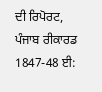ਦੀ ਰਿਪੋਰਟ, ਪੰਜਾਬ ਰੀਕਾਰਡ 1847-48 ਈ: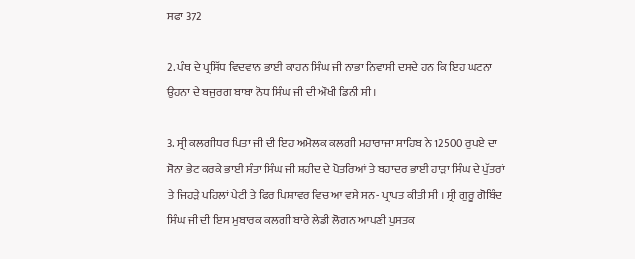ਸਫਾ 372

2. ਪੰਥ ਦੇ ਪ੍ਰਸਿੱਧ ਵਿਦਵਾਨ ਭਾਈ ਕਾਹਨ ਸਿੰਘ ਜੀ ਨਾਭਾ ਨਿਵਾਸੀ ਦਸਦੇ ਹਨ ਕਿ ਇਹ ਘਟਨਾ ਉਹਨਾ ਦੇ ਬਜੁਰਗ ਬਾਬਾ ਨੋਧ ਸਿੰਘ ਜੀ ਦੀ ਔਖੀ ਡਿਨੀ ਸੀ।

3. ਸ੍ਰੀ ਕਲਗੀਧਰ ਪਿਤਾ ਜੀ ਦੀ ਇਹ ਅਮੋਲਕ ਕਲਗੀ ਮਹਾਰਾਜਾ ਸਾਹਿਬ ਨੇ 12500 ਰੁਪਏ ਦਾ ਸੋਨਾ ਭੇਟ ਕਰਕੇ ਭਾਈ ਸੰਤਾ ਸਿੰਘ ਜੀ ਸ਼ਹੀਦ ਦੇ ਪੋਤਰਿਆਂ ਤੇ ਬਹਾਦਰ ਭਾਈ ਹਾੜਾ ਸਿੰਘ ਦੇ ਪੁੱਤਰਾਂ ਤੇ ਜਿਹੜੇ ਪਹਿਲਾਂ ਪੇਟੀ ਤੇ ਫਿਰ ਪਿਸ਼ਾਵਰ ਵਿਚ ਆ ਵਸੇ ਸਨ- ਪ੍ਰਾਪਤ ਕੀਤੀ ਸੀ । ਸ੍ਰੀ ਗੁਰੂ ਗੋਬਿੰਦ ਸਿੰਘ ਜੀ ਦੀ ਇਸ ਮੁਬਾਰਕ ਕਲਗੀ ਬਾਰੇ ਲੇਡੀ ਲੋਗਨ ਆਪਣੀ ਪੁਸਤਕ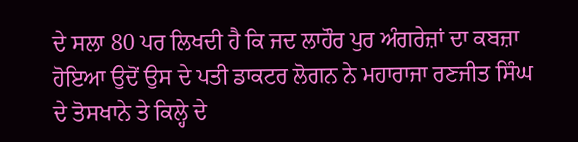ਦੇ ਸਲਾ 80 ਪਰ ਲਿਖਦੀ ਹੈ ਕਿ ਜਦ ਲਾਹੌਰ ਪੁਰ ਅੰਗਰੇਜ਼ਾਂ ਦਾ ਕਬਜ਼ਾ ਹੋਇਆ ਉਦੋਂ ਉਸ ਦੇ ਪਤੀ ਡਾਕਟਰ ਲੋਗਨ ਨੇ ਮਹਾਰਾਜਾ ਰਣਜੀਤ ਸਿੰਘ ਦੇ ਤੋਸਖਾਨੇ ਤੇ ਕਿਲ੍ਹੇ ਦੇ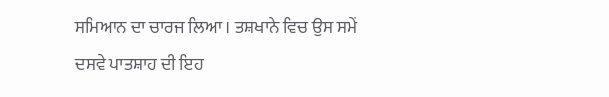ਸਮਿਆਨ ਦਾ ਚਾਰਜ ਲਿਆ । ਤਸ਼ਖਾਨੇ ਵਿਚ ਉਸ ਸਮੇਂ ਦਸਵੇ ਪਾਤਸ਼ਾਹ ਦੀ ਇਹ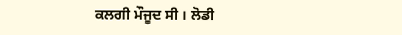ਕਲਗੀ ਮੌਜੂਦ ਸੀ । ਲੋਡੀ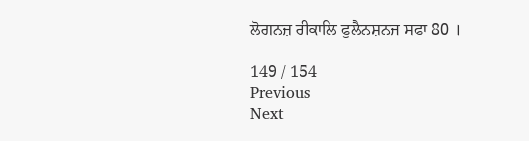ਲੋਗਨਜ਼ ਰੀਕਾਲਿ ਫੁਲੈਨਸ਼ਨਜ ਸਫਾ 80 ।

149 / 154
Previous
Next